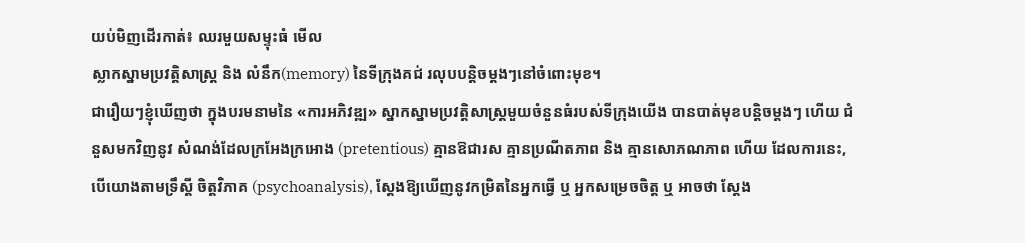យប់មិញដើរកាត់៖ ឈរមួយសម្ទុះធំ មើល
ស្លាកស្នាមប្រវត្តិសាស្ត្រ និង លំនឹក(memory) នៃទីក្រុងគជ់ រលុបបន្តិចម្ដងៗនៅចំពោះមុខ។
ជារឿយៗខ្ញុំឃើញថា ក្នុងបរមនាមនៃ «ការអភិវឌ្ឍ» ស្នាកស្នាមប្រវត្តិសាស្ត្រមួយចំនួនធំរបស់ទីក្រុងយើង បានបាត់មុខបន្តិចម្ដងៗ ហើយ ជំនួសមកវិញនូវ សំណង់ដែលក្រអែងក្រអោង (pretentious) គ្មានឱជារស គ្មានប្រណីតភាព និង គ្មានសោភណភាព ហើយ ដែលការនេះ, បើយោងតាមទ្រឹស្ដី ចិត្តវិភាគ (psychoanalysis), ស្ដែងឱ្យឃើញនូវកម្រិតនៃអ្នកធ្វើ ឬ អ្នកសម្រេចចិត្ត ឬ អាចថា ស្ដែង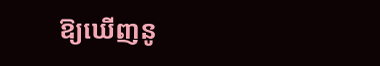ឱ្យឃើញនូ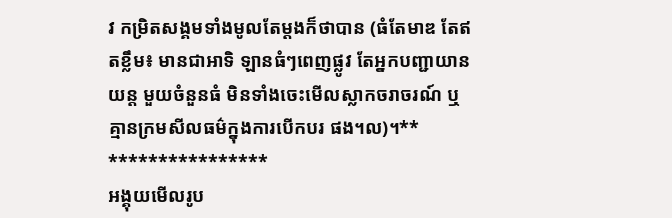វ កម្រិតសង្គមទាំងមូលតែម្ដងក៏ថាបាន (ធំតែមាឌ តែឥតខ្លឹម៖ មានជាអាទិ ឡានធំៗពេញផ្លូវ តែអ្នកបញ្ជាយានយន្ត មួយចំនួនធំ មិនទាំងចេះមើលស្លាកចរាចរណ៍ ឬ គ្មានក្រមសីលធម៌ក្នុងការបើកបរ ផង។ល)។**
****************
អង្គុយមើលរូប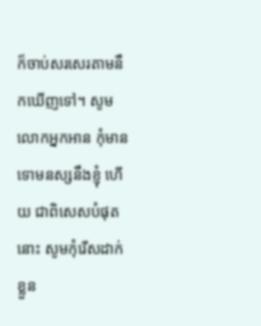ក៏ចាប់សរសេរតាមនឹកឃើញទៅ។ សូមលោកអ្នកអាន កុំមានទោមនស្សនឹងខ្ញុំ ហើយ ជាពិសេសបំផុតនោះ សូមកុំរើសដាក់ខ្លួន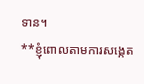ទាន។
**ខ្ញុំពោលតាមការសង្កេត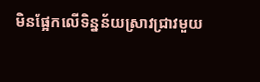មិនផ្អែកលើទិន្នន័យស្រាវជ្រាវមួយ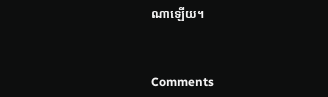ណាឡើយ។



Comments